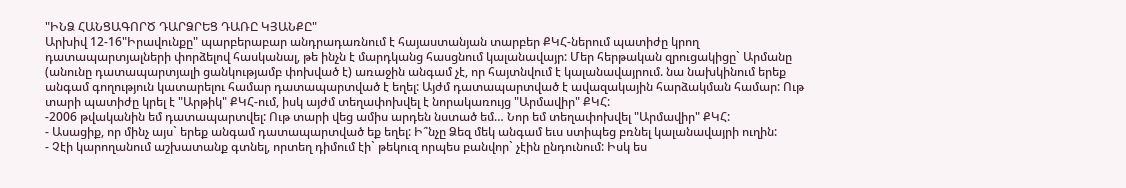"ԻՆՁ ՀԱՆՑԱԳՈՐԾ ԴԱՐՁՐԵՑ ԴԱՌԸ ԿՅԱՆՔԸ"
Արխիվ 12-16"Իրավունքը" պարբերաբար անդրադառնում է հայաստանյան տարբեր ՔԿՀ-ներում պատիժը կրող դատապարտյալների փորձելով հասկանալ, թե ինչն է մարդկանց հասցնում կալանավայր: Մեր հերթական զրուցակիցը` Արմանը (անունը դատապարտյալի ցանկությամբ փոխված է) առաջին անգամ չէ, որ հայտնվում է կալանավայրում. նա նախկինում երեք անգամ գողություն կատարելու համար դատապարտված է եղել: Այժմ դատապարտված է ավազակային հարձակման համար: Ութ տարի պատիժը կրել է "Արթիկ" ՔԿՀ-ում, իսկ այժմ տեղափոխվել է նորակառույց "Արմավիր" ՔԿՀ:
-2006 թվականին եմ դատապարտվել: Ութ տարի վեց ամիս արդեն նստած եմ… Նոր եմ տեղափոխվել "Արմավիր" ՔԿՀ:
- Ասացիք, որ մինչ այս` երեք անգամ դատապարտված եք եղել: Ի՞նչը Ձեզ մեկ անգամ եւս ստիպեց բռնել կալանավայրի ուղին:
- Չէի կարողանում աշխատանք գտնել, որտեղ դիմում էի` թեկուզ որպես բանվոր` չէին ընդունում: Իսկ ես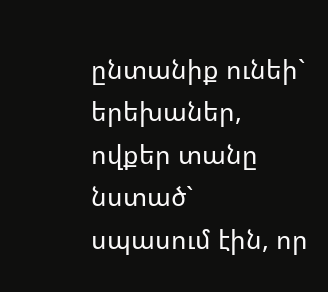ընտանիք ունեի` երեխաներ, ովքեր տանը նստած` սպասում էին, որ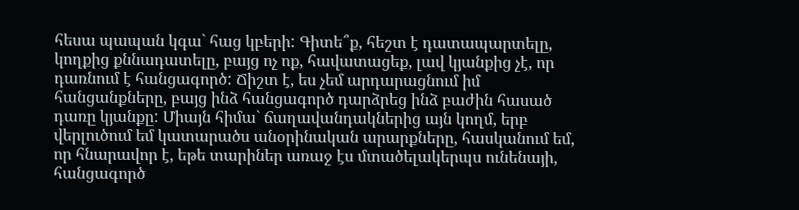հեսա պապան կգա` հաց կբերի: Գիտե՞ք, հեշտ է դատապարտելը, կողքից քննադատելը, բայց ոչ ոք, հավատացեք, լավ կյանքից չէ, որ դառնում է հանցագործ: Ճիշտ է, ես չեմ արդարացնում իմ հանցանքները, բայց ինձ հանցագործ դարձրեց ինձ բաժին հասած դառը կյանքը: Միայն հիմա` ճաղավանդակներից այն կողմ, երբ վերլուծում եմ կատարածս անօրինական արարքները, հասկանում եմ, որ հնարավոր է, եթե տարիներ առաջ էս մտածելակերպս ունենայի, հանցագործ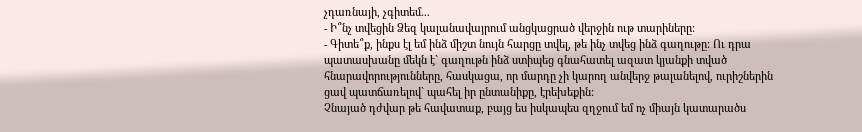չդառնայի, չգիտեմ...
- Ի՞նչ տվեցին Ձեզ կալանավայրում անցկացրած վերջին ութ տարիները:
- Գիտե՞ք, ինքս էլ եմ ինձ միշտ նույն հարցը տվել, թե ինչ տվեց ինձ գաղութը: Ու դրա պատասխանը մեկն է` գաղութն ինձ ստիպեց գնահատել ազատ կյանքի տված հնարավորությունները, հասկացա, որ մարդը չի կարող անվերջ թալանելով, ուրիշներին ցավ պատճառելով` պահել իր ընտանիքը, էրեխեքին:
Չնայած դժվար թե հավատաք, բայց ես իսկապես զղջում եմ ոչ միայն կատարածս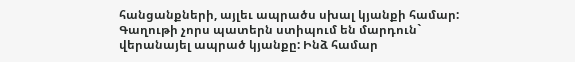հանցանքների, այլեւ ապրածս սխալ կյանքի համար: Գաղութի չորս պատերն ստիպում են մարդուն` վերանայել ապրած կյանքը: Ինձ համար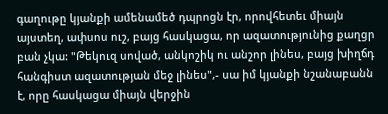գաղութը կյանքի ամենամեծ դպրոցն էր, որովհետեւ միայն այստեղ, ափսոս ուշ, բայց հասկացա, որ ազատությունից քաղցր բան չկա: "Թեկուզ սոված, անկոշիկ ու անշոր լինես, բայց խիղճդ հանգիստ ազատության մեջ լինես",- սա իմ կյանքի նշանաբանն է, որը հասկացա միայն վերջին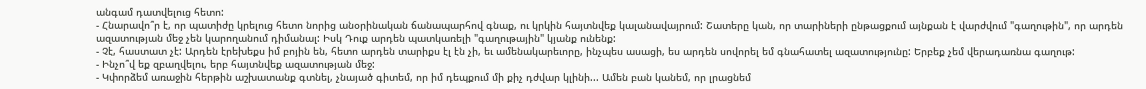անգամ դատվելուց հետո:
- Հնարավո՞ր է, որ պատիժը կրելուց հետո նորից անօրինական ճանապարհով գնաք, ու կրկին հայտնվեք կալանավայրում: Շատերը կան, որ տարիների ընթացքում այնքան է վարժվում "գաղութին", որ արդեն ազատության մեջ չեն կարողանում դիմանալ: Իսկ Դուք արդեն պատկառելի "գաղութային" կյանք ունենք:
- Չէ, հաստատ չէ: Արդեն էրեխեքս իմ բոյին են, հետո արդեն տարիքս էլ էն չի, եւ ամենակարեւորը, ինչպես ասացի, ես արդեն սովորել եմ գնահատել ազատությունը: Երբեք չեմ վերադառնա գաղութ:
- Ինչո՞վ եք զբաղվելու, երբ հայտնվեք ազատության մեջ:
- Կփորձեմ առաջին հերթին աշխատանք գտնել, չնայած գիտեմ, որ իմ դեպքում մի քիչ դժվար կլինի... Ամեն բան կանեմ, որ լրացնեմ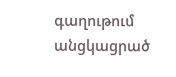գաղութում անցկացրած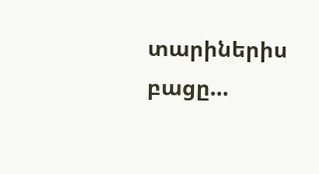տարիներիս բացը…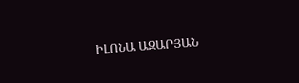ԻԼՈՆԱ ԱԶԱՐՅԱՆ